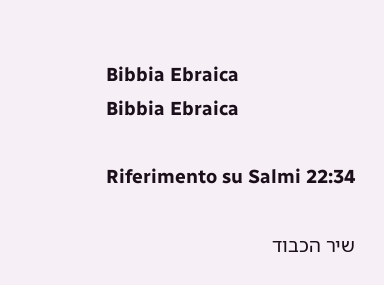Bibbia Ebraica
Bibbia Ebraica

Riferimento su Salmi 22:34

שיר הכבוד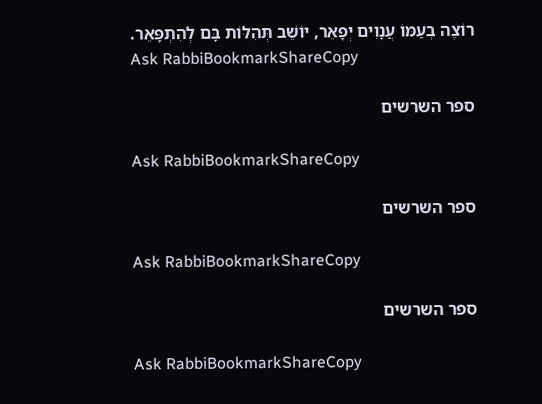רוֹצֶה בְעַמּוֹ עֲנָוִים יְפָאֵר, יוֹשֵׁב תְּהִלּוֹת בָּם לְהִתְפָּאֵר.
Ask RabbiBookmarkShareCopy

ספר השרשים

Ask RabbiBookmarkShareCopy

ספר השרשים

Ask RabbiBookmarkShareCopy

ספר השרשים

Ask RabbiBookmarkShareCopy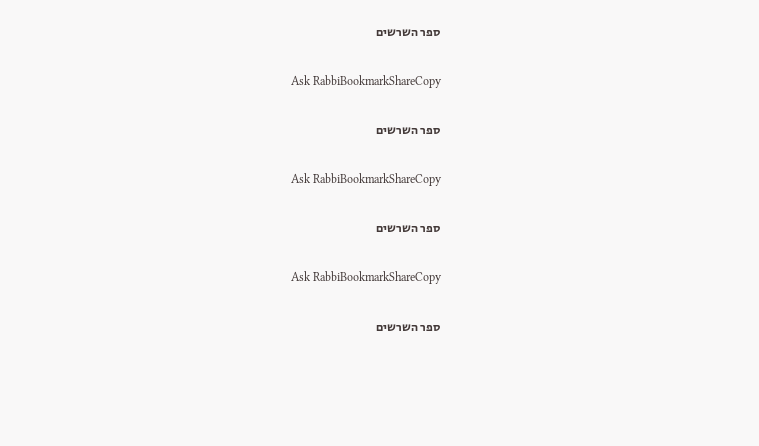ספר השרשים

Ask RabbiBookmarkShareCopy

ספר השרשים

Ask RabbiBookmarkShareCopy

ספר השרשים

Ask RabbiBookmarkShareCopy

ספר השרשים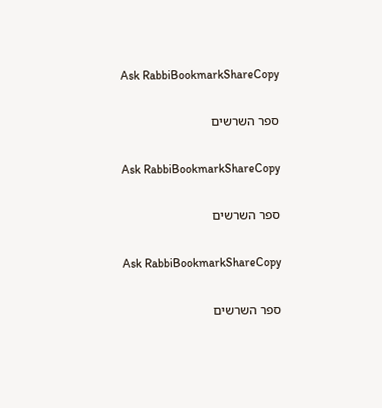Ask RabbiBookmarkShareCopy

ספר השרשים

Ask RabbiBookmarkShareCopy

ספר השרשים

Ask RabbiBookmarkShareCopy

ספר השרשים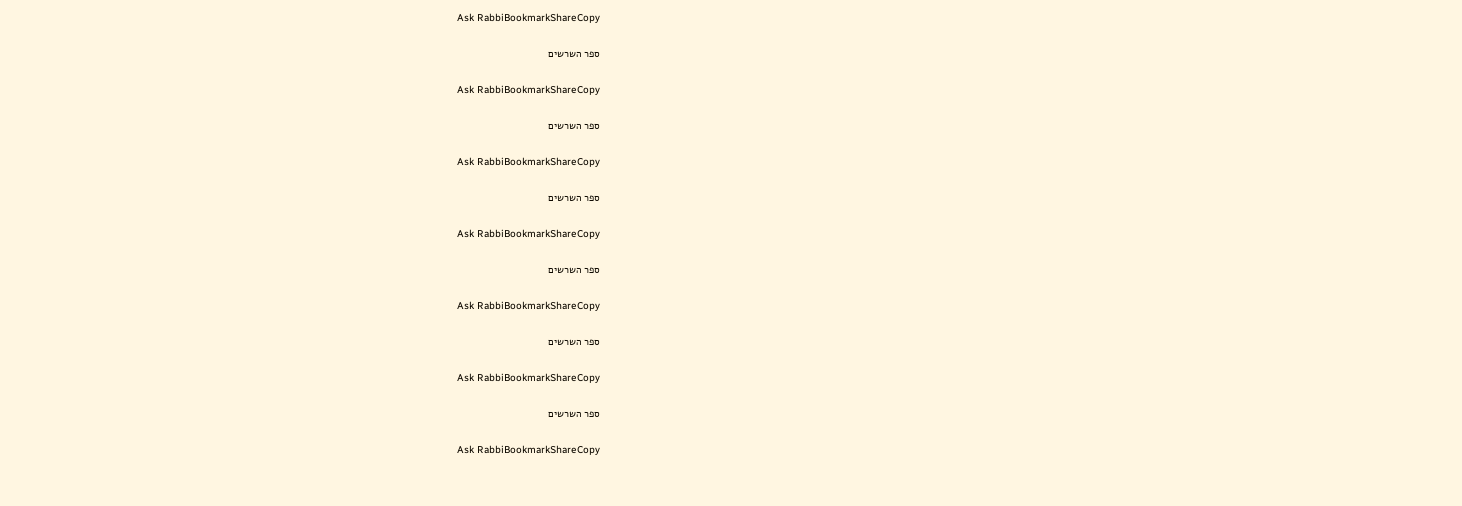Ask RabbiBookmarkShareCopy

ספר השרשים

Ask RabbiBookmarkShareCopy

ספר השרשים

Ask RabbiBookmarkShareCopy

ספר השרשים

Ask RabbiBookmarkShareCopy

ספר השרשים

Ask RabbiBookmarkShareCopy

ספר השרשים

Ask RabbiBookmarkShareCopy

ספר השרשים

Ask RabbiBookmarkShareCopy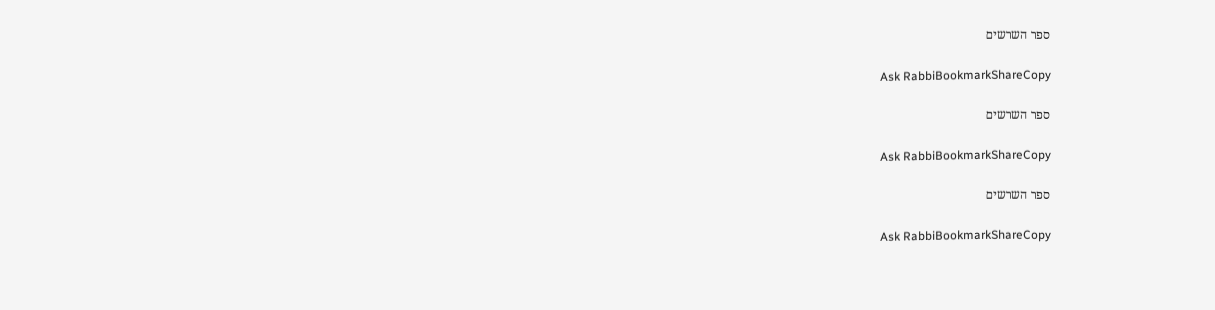ספר השרשים

Ask RabbiBookmarkShareCopy

ספר השרשים

Ask RabbiBookmarkShareCopy

ספר השרשים

Ask RabbiBookmarkShareCopy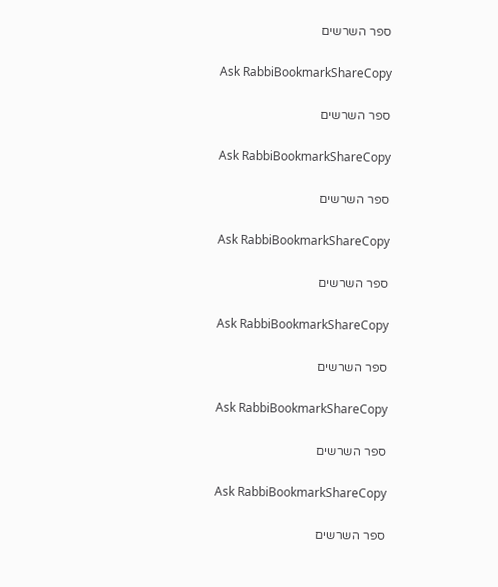ספר השרשים

Ask RabbiBookmarkShareCopy

ספר השרשים

Ask RabbiBookmarkShareCopy

ספר השרשים

Ask RabbiBookmarkShareCopy

ספר השרשים

Ask RabbiBookmarkShareCopy

ספר השרשים

Ask RabbiBookmarkShareCopy

ספר השרשים

Ask RabbiBookmarkShareCopy

ספר השרשים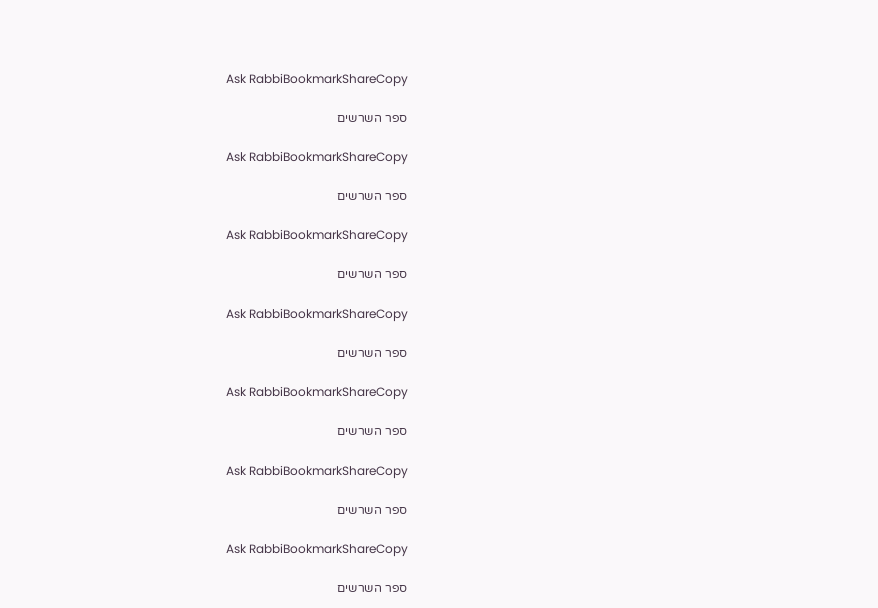Ask RabbiBookmarkShareCopy

ספר השרשים

Ask RabbiBookmarkShareCopy

ספר השרשים

Ask RabbiBookmarkShareCopy

ספר השרשים

Ask RabbiBookmarkShareCopy

ספר השרשים

Ask RabbiBookmarkShareCopy

ספר השרשים

Ask RabbiBookmarkShareCopy

ספר השרשים

Ask RabbiBookmarkShareCopy

ספר השרשים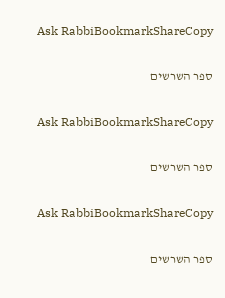Ask RabbiBookmarkShareCopy

ספר השרשים

Ask RabbiBookmarkShareCopy

ספר השרשים

Ask RabbiBookmarkShareCopy

ספר השרשים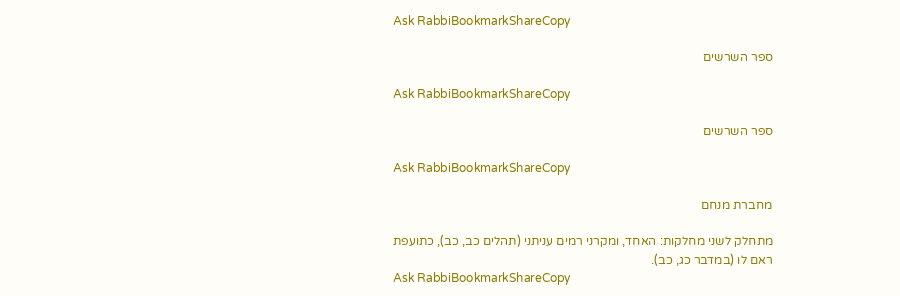Ask RabbiBookmarkShareCopy

ספר השרשים

Ask RabbiBookmarkShareCopy

ספר השרשים

Ask RabbiBookmarkShareCopy

מחברת מנחם

מתחלק לשני מחלקות: האחד, ומקרני רמים עניתני (תהלים כב, כב), כתועפת ראם לו (במדבר כג, כב).
Ask RabbiBookmarkShareCopy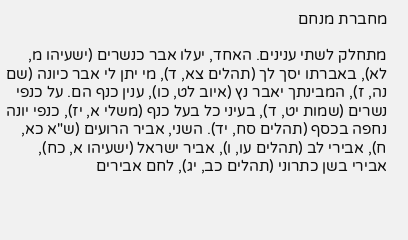מחברת מנחם

מתחלק לשתי ענינים. האחד, יעלו אבר כנשרים (ישעיהו מ, לא), באברתו יסך לך (תהלים צא, ד), מי יתן לי אבר כיונה (שם נה, ז), המבינתך יאבר נץ (איוב לט, כו), ענין כנף הם. על כנפי נשרים (שמות יט, ד), בעיני כל בעל כנף (משלי א, יז), כנפי יונה נחפה בכסף (תהלים סח, יד). השני, אביר הרועים (ש"א כא, ח), אבירי לב (תהלים עו, ו), אביר ישראל (ישעיהו א, כח), אבירי בשן כתרוני (תהלים כב, יג), לחם אבירים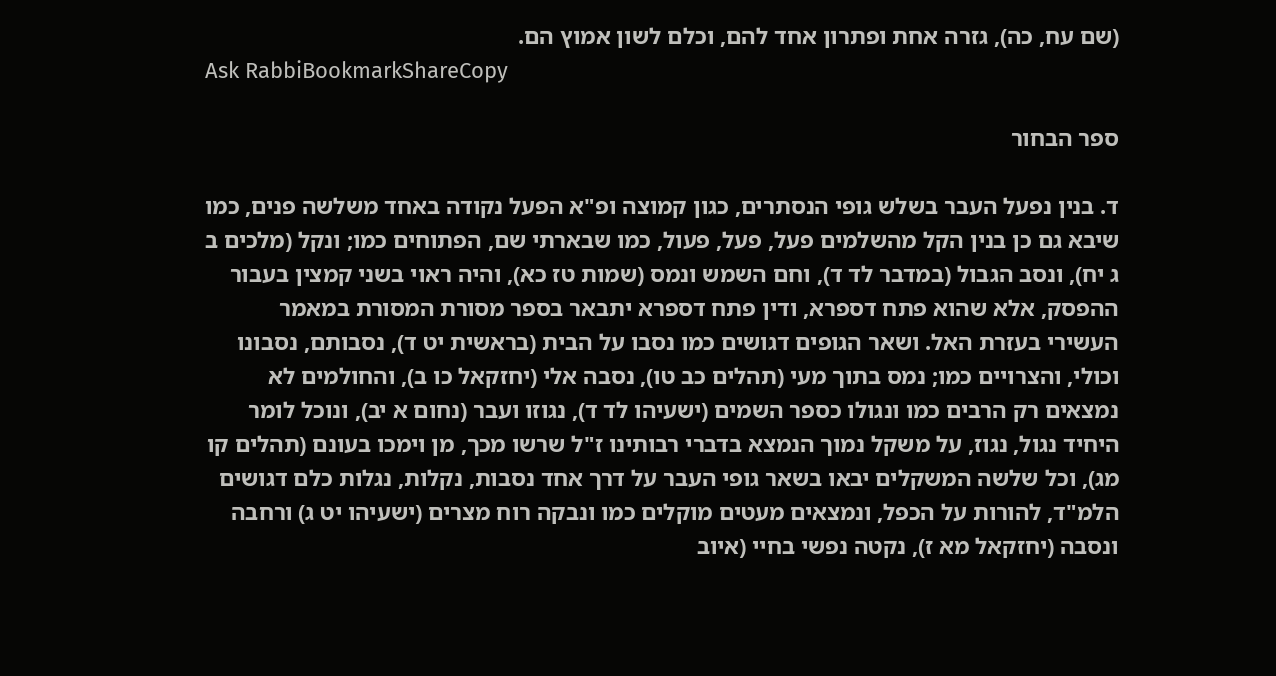(שם עח, כה), גזרה אחת ופתרון אחד להם, וכלם לשון אמוץ הם.
Ask RabbiBookmarkShareCopy

ספר הבחור

ד. בנין נפעל העבר בשלש גופי הנסתרים, כגון קמוצה ופ"א הפעל נקודה באחד משלשה פנים, כמו שיבא גם כן בנין הקל מהשלמים פעל, פעל, פעול, כמו שבארתי שם, הפתוחים כמו; ונקל (מלכים ב ג יח), ונסב הגבול (במדבר לד ד), וחם השמש ונמס (שמות טז כא), והיה ראוי בשני קמצין בעבור ההפסק, אלא שהוא פתח דספרא, ודין פתח דספרא יתבאר בספר מסורת המסורת במאמר העשירי בעזרת האל. ושאר הגופים דגושים כמו נסבו על הבית (בראשית יט ד), נסבותם, נסבונו וכולי, והצרויים כמו; נמס בתוך מעי (תהלים כב טו), נסבה אלי (יחזקאל כו ב), והחולמים לא נמצאים רק הרבים כמו ונגולו כספר השמים (ישעיהו לד ד), נגוזו ועבר (נחום א יב), ונוכל לומר היחיד נגול, נגוז, על משקל נמוך הנמצא בדברי רבותינו ז"ל שרשו מכך, מן וימכו בעונם (תהלים קו מג), וכל שלשה המשקלים יבאו בשאר גופי העבר על דרך אחד נסבות, נקלות, נגלות כלם דגושים הלמ"ד, להורות על הכפל, ונמצאים מעטים מוקלים כמו ונבקה רוח מצרים (ישעיהו יט ג) ורחבה ונסבה (יחזקאל מא ז), נקטה נפשי בחיי (איוב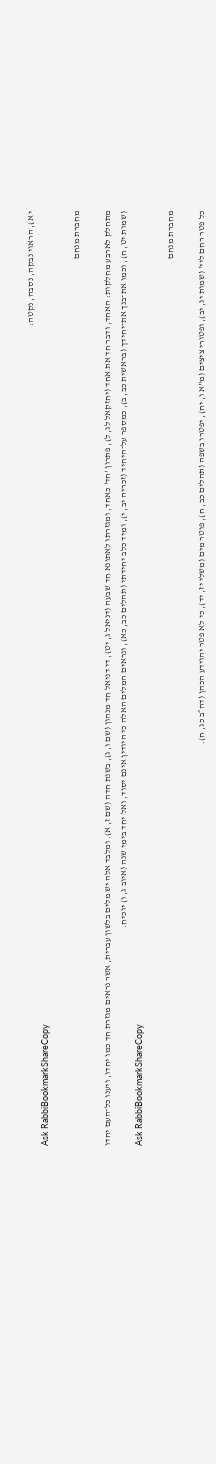י א), הראוי נבקה, נסבה, נקטה:
Ask RabbiBookmarkShareCopy

מחברת מנחם

מתחלק לארבע מחלקות: האחד, ודבר חד את אחד (יחזקאל לג, ל), פתרון 'חד' כאחד, ומגזרתו לאתונא חד שבעה (דניאל ג, יט), די דניאל חד מנהון (שם ו, ג), בשנת חדה (שם ז, א). ומלבד אלה יש מלים בלשון עברית, אשר נראים מגזרת חד כמו יחדו, ויענו כל־העם יחדו (שמות יט, ח), וכמו את־בנך את־יחידך (בראשית כב, ב), כמספר על־היחיד (זכריה יב, י), ומיד כלב יחידתי (תהלים כב, כא), ונראים המלים האלה כי היודין אינם יסוד, ואל יחד בימי שנה (איוב ג, ו) יוכיח.
Ask RabbiBookmarkShareCopy

מחברת מנחם

כל פטר רחם ליי' (שמות יג, יב), ופטורי ציצים (מ"א ו, יח), יפטרו בשפה (תהלים כב, ח), פוטר מים (משלי יז, יד), כי לא פטר יהוידע הכהן (דה״ב כג, ח).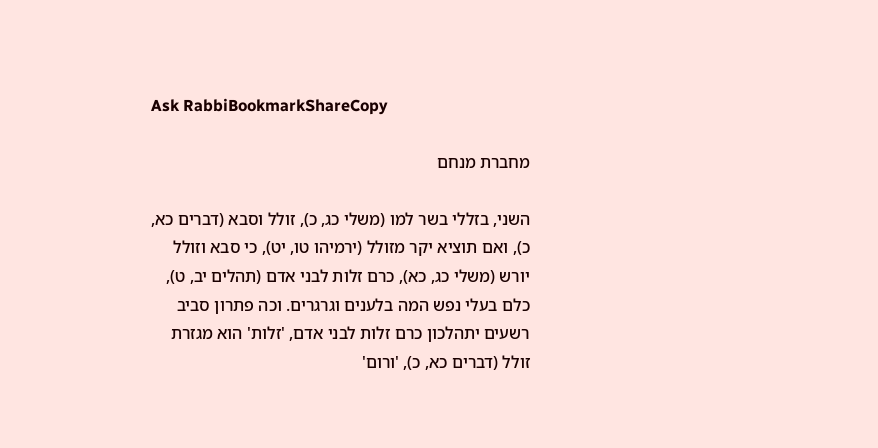Ask RabbiBookmarkShareCopy

מחברת מנחם

השני, בזללי בשר למו (משלי כג, כ), זולל וסבא (דברים כא, כ), ואם תוציא יקר מזולל (ירמיהו טו, יט), כי סבא וזולל יורש (משלי כג, כא), כרם זלות לבני אדם (תהלים יב, ט), כלם בעלי נפש המה בלענים וגרגרים. וכה פתרון סביב רשעים יתהלכון כרם זלות לבני אדם, 'זלות' הוא מגזרת זולל (דברים כא, כ), 'ורום'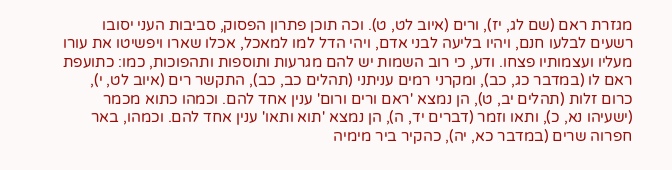מגזרת ראם (שם לג, יז), ורים (איוב לט, ט). וכה תוכן פתרון הפסוק, סביבות העני יסובו רשעים לבלעו חנם, ויהיו בליעה לבני אדם, ויהי הדל למו למאכל, אכלו שארו ויפשיטו את עורו מעליו ועצמותיו פצחו. ודע, כי רוב השמות יש להם מגרעות ותוספות ותהפוכות, כמו: כתועפת ראם לו (במדבר כג, כב), ומקרני רמים עניתני (תהלים כב, כב), התקשר רים (איוב לט, י), כרום זלות (תהלים יב, ט), הן נמצא 'ראם ורים ורום' ענין אחד להם. וכמהו כתוא מכמר (ישעיהו נא, כ), ותאו וזמר (דברים יד, ה), הן נמצא 'תוא ותאו' ענין אחד להם. וכמהו, באר חפרוה שרים (במדבר כא, יה), כהקיר ביר מימיה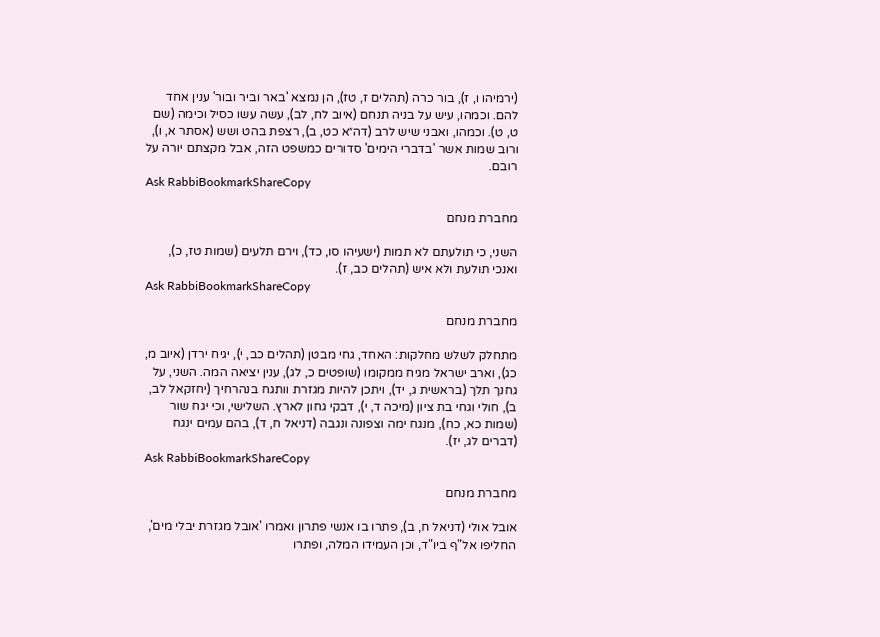(ירמיהו ו, ז), בור כרה (תהלים ז, טז), הן נמצא 'באר וביר ובור' ענין אחד להם. וכמהו, עיש על בניה תנחם (איוב לח, לב), עשה עשו כסיל וכימה (שם ט, ט). וכמהו, ואבני שיש לרב (דה״א כט, ב), רצפת בהט ושש (אסתר א, ו), ורוב שמות אשר 'בדברי הימים' סדורים כמשפט הזה, אבל מקצתם יורה על רובם.
Ask RabbiBookmarkShareCopy

מחברת מנחם

השני, כי תולעתם לא תמות (ישעיהו סו, כד), וירם תלעים (שמות טז, כ), ואנכי תולעת ולא איש (תהלים כב, ז).
Ask RabbiBookmarkShareCopy

מחברת מנחם

מתחלק לשלש מחלקות: האחד, גחי מבטן (תהלים כב, י), יגיח ירדן (איוב מ, כג), וארב ישראל מגיח ממקומו (שופטים כ, לג), ענין יציאה המה. השני, על גחנך תלך (בראשית ג, יד), ויתכן להיות מגזרת וותגח בנהרחיך (יחזקאל לב, ב), חולי וגחי בת ציון (מיכה ד, י), דבקי גחון לארץ. השלישי, וכי יגח שור (שמות כא, כח), מנגח ימה וצפונה ונגבה (דניאל ח, ד), בהם עמים ינגח (דברים לג, יז).
Ask RabbiBookmarkShareCopy

מחברת מנחם

אובל אולי (דניאל ח, ב), פתרו בו אנשי פתרון ואמרו 'אובל מגזרת יבלי מים', החליפו אל"ף ביו"ד, וכן העמידו המלה, ופתרו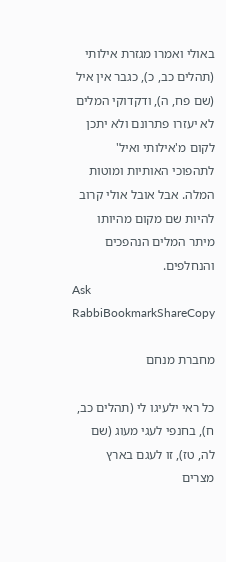באולי ואמרו מגזרת אילותי (תהלים כב, כ), כגבר אין איל (שם פח, ה), ודקדוקי המלים לא יעזרו פתרונם ולא יתכן לקום מ'אילותי ואיל' לתהפוכי האותיות ומוטות המלה. אבל אובל אולי קרוב להיות שם מקום מהיותו מיתר המלים הנהפכים והנחלפים.
Ask RabbiBookmarkShareCopy

מחברת מנחם

כל ראי ילעיגו לי (תהלים כב, ח), בחנפי לעגי מעוג (שם לה, טז), זו לעגם בארץ מצרים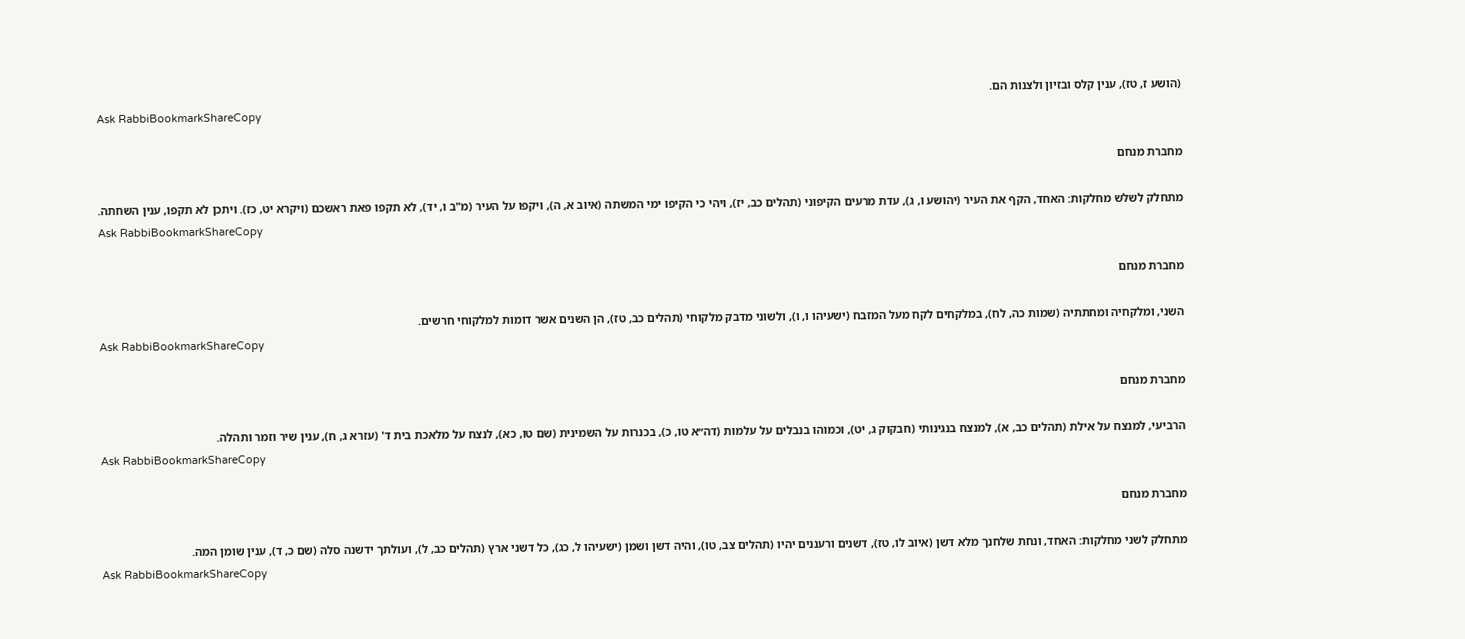(הושע ז, טז), ענין קלס ובזיון ולצנות הם.
Ask RabbiBookmarkShareCopy

מחברת מנחם

מתחלק לשלש מחלקות: האחד, הקף את העיר (יהושע ו, ג), עדת מרעים הקיפוני (תהלים כב, יז), ויהי כי הקיפו ימי המשתה (איוב א, ה), ויקפו על העיר (מ"ב ו, יד), לא תקפו פאת ראשכם (ויקרא יט, כז). ויתכן לא תקפו, ענין השחתה.
Ask RabbiBookmarkShareCopy

מחברת מנחם

השני, ומלקחיה ומחתתיה (שמות כה, לח), במלקחים לקח מעל המזבח (ישעיהו ו, ו), ולשוני מדבק מלקוחי (תהלים כב, טז), הן השנים אשר דומות למלקוחי חרשים.
Ask RabbiBookmarkShareCopy

מחברת מנחם

הרביעי, למנצח על אילת (תהלים כב, א), למנצח בנגינותי (חבקוק ג, יט), וכמוהו בנבלים על עלמות (דה״א טו, כ), בכנרות על השמינית (שם טו, כא), לנצח על מלאכת בית ד' (עזרא ג, ח), ענין שיר וזמר ותהלה.
Ask RabbiBookmarkShareCopy

מחברת מנחם

מתחלק לשני מחלקות: האחד, ונחת שלחנך מלא דשן (איוב לו, טז), דשנים ורעננים יהיו (תהלים צב, טו), והיה דשן ושמן (ישעיהו ל, כג), כל דשני ארץ (תהלים כב, ל), ועולתך ידשנה סלה (שם כ, ד), ענין שומן המה.
Ask RabbiBookmarkShareCopy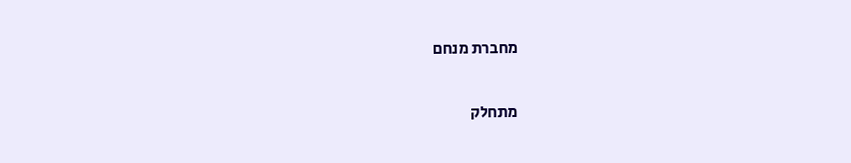מחברת מנחם

מתחלק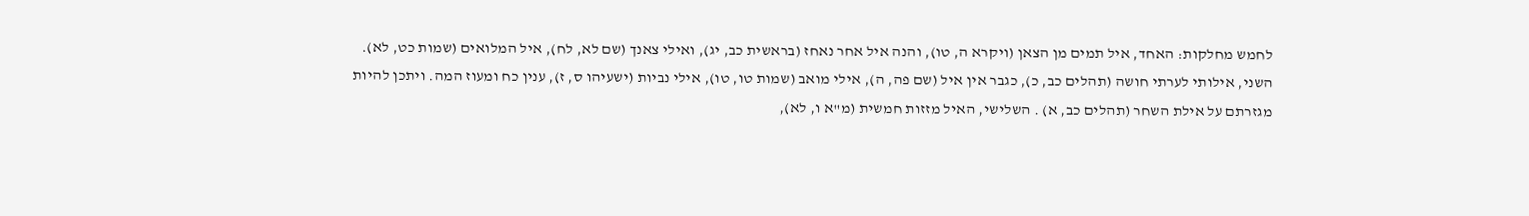לחמש מחלקות: האחד, איל תמים מן הצאן (ויקרא ה, טו), והנה איל אחר נאחז (בראשית כב, יג), ואילי צאנך (שם לא, לח), איל המלואים (שמות כט, לא). השני, אילותי לערתי חושה (תהלים כב, כ), כגבר אין איל (שם פה, ה), אילי מואב (שמות טו, טו), אילי נביות (ישעיהו ס, ז), ענין כח ומעוז המה. ויתכן להיות מגזרתם על אילת השחר (תהלים כב, א) . השלישי, האיל מזזות חמשית (מ"א ו, לא),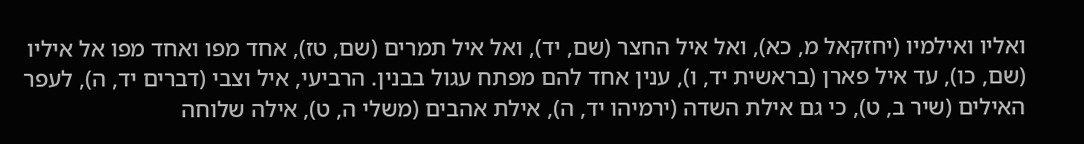ואליו ואילמיו (יחזקאל מ, כא), ואל איל החצר (שם, יד), ואל איל תמרים (שם, טז), אחד מפו ואחד מפו אל איליו (שם, כו), עד איל פארן (בראשית יד, ו), ענין אחד להם מפתח עגול בבנין. הרביעי, איל וצבי (דברים יד, ה), לעפר האילים (שיר ב, ט), כי גם אילת השדה (ירמיהו יד, ה), אילת אהבים (משלי ה, ט), אילה שלוחה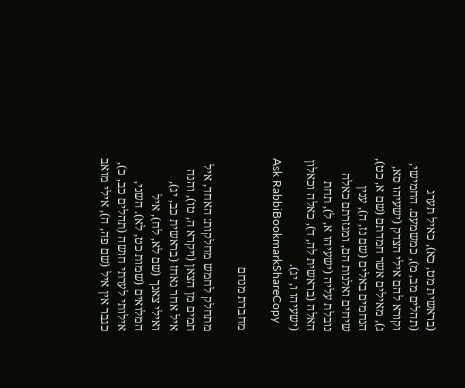(בראשית מט, כא), כאיל תערג (תהלים מב, מ), כמשמעם. החמישי, וקורא להם אילי הצדק (ישעיהו סא, ג), מאילים אשר חמדתם (שם א, כט), הנחמים באלים (שם נז, ה), ענין שיחים ואלנות הם, ומגזרתם כאלה נובלת עליה (ישעיהו א, ל), תחת האלה (בראשית לה, ד), כאלה וכאלון (ישעיהו ו, יג).
Ask RabbiBookmarkShareCopy

מחברת מנחם

מתחלק לחמש מחלקות: האחד, איל תמים מן הצאן (ויקרא ה, טו), והנה איל אחר נאחז (בראשית כב, יג), ואילי צאנך (שם לא, לח), איל המלואים (שמות כט, לא). השני, אילותי לערתי חושה (תהלים כב, כ), כגבר אין איל (שם פה, ה), אילי מואב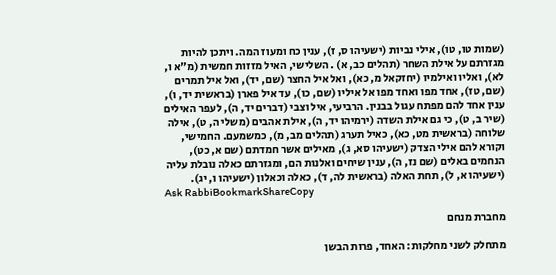(שמות טו, טו), אילי נביות (ישעיהו ס, ז), ענין כח ומעוז המה. ויתכן להיות מגזרתם על אילת השחר (תהלים כב, א) . השלישי, האיל מזזות חמשית (מ"א ו, לא), ואליו ואילמיו (יחזקאל מ, כא), ואל איל החצר (שם, יד), ואל איל תמרים (שם, טז), אחד מפו ואחד מפו אל איליו (שם, כו), עד איל פארן (בראשית יד, ו), ענין אחד להם מפתח עגול בבנין. הרביעי, איל וצבי (דברים יד, ה), לעפר האילים (שיר ב, ט), כי גם אילת השדה (ירמיהו יד, ה), אילת אהבים (משלי ה, ט), אילה שלוחה (בראשית מט, כא), כאיל תערג (תהלים מב, מ), כמשמעם. החמישי, וקורא להם אילי הצדק (ישעיהו סא, ג), מאילים אשר חמדתם (שם א, כט), הנחמים באלים (שם נז, ה), ענין שיחים ואלנות הם, ומגזרתם כאלה נובלת עליה (ישעיהו א, ל), תחת האלה (בראשית לה, ד), כאלה וכאלון (ישעיהו ו, יג).
Ask RabbiBookmarkShareCopy

מחברת מנחם

מתחלק לשני מחלקות: האחד, פרות הבשן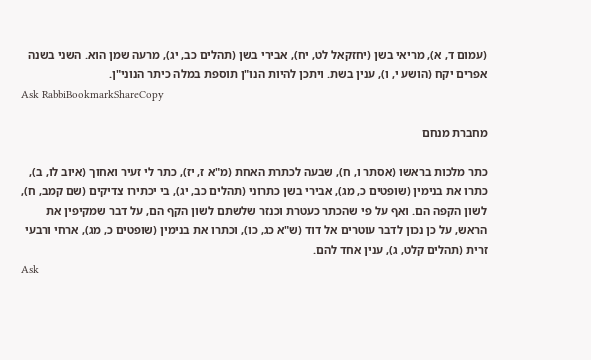(עמום ד, א), מריאי בשן (יחזקאל לט, יח), אבירי בשן (תהלים כב, יג), מרעה שמן הוא. השני בשנה אפרים יקח (הושע י, ו), ענין בשת. ויתכן להיות הנו"ן תוספת במלה כיתר הנוני"ן.
Ask RabbiBookmarkShareCopy

מחברת מנחם

כתר מלכות בראשו (אסתר ו, ח), שבעה לכתרת האחת (מ"א ז, יז), כתר לי זעיר ואחוך (איוב לו, ב), כתרו את בנימין (שופטים כ, מג), אבירי בשן כתרוני (תהלים כב, יג), בי יכתירו צדיקים (שם קמב, ח), לשון הקפה הם. ואף על פי שהכתר כעטרת וכנזר שלשתם לשון הקף הם, על דבר שמקיפין את הראש, על כן נכון לדבר עוטרים אל דוד (ש"א כג, כו), וכתרו את בנימין (שופטים כ, מג), ארחי ורבעי זרית (תהלים קלט, ג), ענין אחד להם.
Ask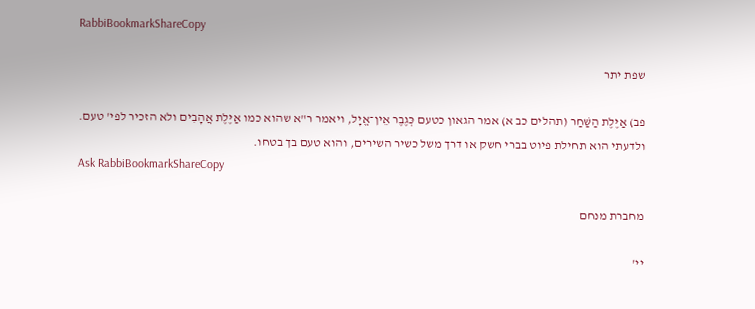RabbiBookmarkShareCopy

שפת יתר

פב) אַיֶּלֶת הַשַּׁחַר (תהלים כב א) אמר הגאון כטעם כְּגֶבֶר אֵין־אֱיָל, ויאמר ר"א שהוא כמו אַיֶּלֶת אֲהָבִים ולא הזכיר לפי' טעם. ולדעתי הוא תחילת פיוט בברי חשק או דרך משל כשיר השירים, והוא טעם בך בטחו.
Ask RabbiBookmarkShareCopy

מחברת מנחם

יי'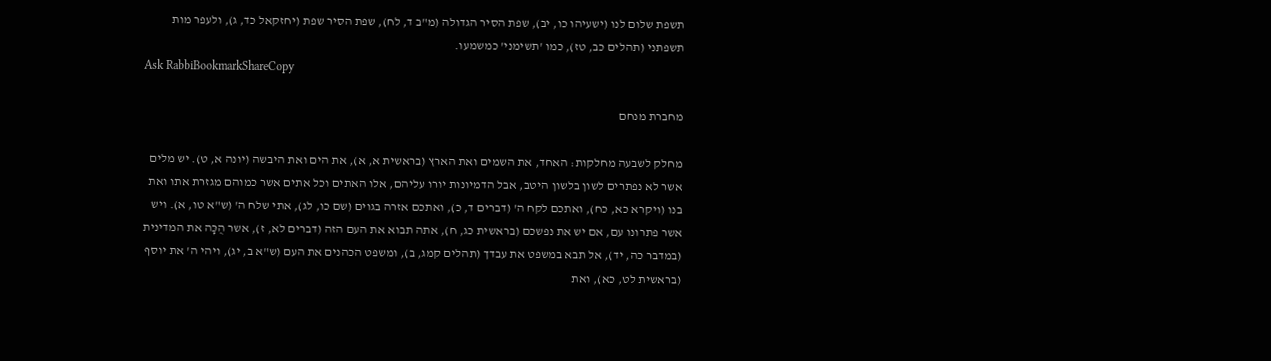תשפת שלום לנו (ישעיהו כו, יב), שפת הסיר הגדולה (מ"ב ד, לח), שפת הסיר שפת (יחזקאל כד, ג), ולעפר מות תשפתני (תהלים כב, טז), כמו 'תשימני' כמשמעו.
Ask RabbiBookmarkShareCopy

מחברת מנחם

מחלק לשבעה מחלקות: האחד, את השמים ואת הארץ (בראשית א, א), את הים ואת היבשה (יונה א, ט). יש מלים אשר לא נפתרים לשון בלשון היטב, אבל הדמיונות יורו עליהם, אלו האתים וכל אתים אשר כמוהם מגזרת אתו ואת בנו (ויקרא כא, כח), ואתכם לקח ה' (דברים ד, כ), ואתכם אזרה בגוים (שם כו, לג), אתי שלח ה' (ש"א טו, א). ויש אשר פתרונו עם, אם יש את נפשכם (בראשית כג, ח), אתה תבוא את העם הזה (דברים לא, ז), אשר הֻכָּה את המדינית (במדבר כה, יד), אל תבא במשפט את עבדך (תהלים קמג, ב), ומשפט הכהנים את העם (ש"א ב, יג), ויהי ה' את יוסף (בראשית לט, כא), ואת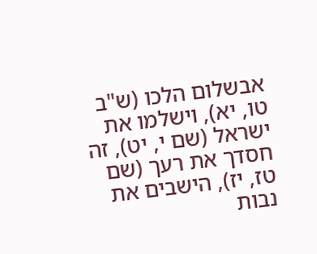אבשלום הלכו (ש"ב טו, יא), וישלמו את ישראל (שם י, יט), זה חסדך את רעך (שם טז, יז), הישבים את נבות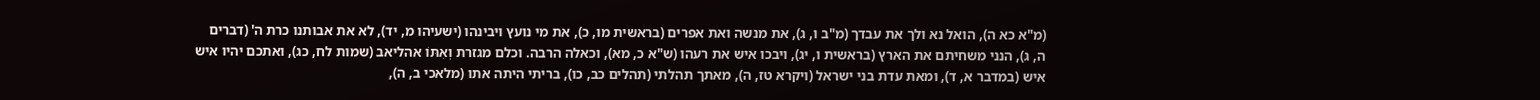(מ"א כא ה), הואל נא ולך את עבדך (מ"ב ו, ג), את מנשה ואת אפרים (בראשית מו, כ), את מי נועץ ויבינהו (ישעיהו מ, יד), לא את אבותנו כרת ה' (דברים ה, ג), הנני משחיתם את הארץ (בראשית ו, יג), ויבכו איש את רעהו (ש"א כ, מא), וכאלה הרבה. וכלם מגזרת וְאִתּוֹ אהליאב (שמות לח, כג), ואתכם יהיו איש איש (במדבר א, ד), ומאת עדת בני ישראל (ויקרא טז, ה), מאתך תהלתי (תהלים כב, כו), בריתי היתה אתו (מלאכי ב, ה),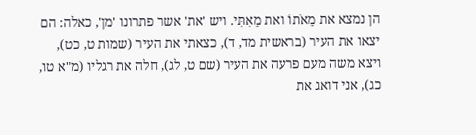הן נמצא את מֵאֹתוֹ ואת מֵאִתִּי. ויש 'את' אשר פתרונו 'מן', כאלה: הם יצאו את העיר (בראשית מד, ד), כצאתי את העיר (שמות ט, כט), ויצא משה מעם פרעה את העיר (שם ט, לג), חלה את רגליו (מ"א טו, כג), אני דואג את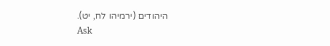היהודים (ירמיהו לח, יט).
Ask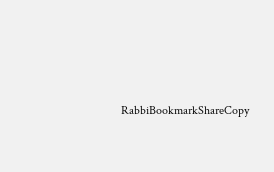RabbiBookmarkShareCopy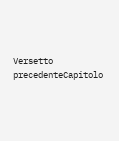Versetto precedenteCapitolo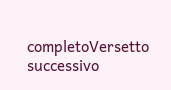completoVersetto successivo